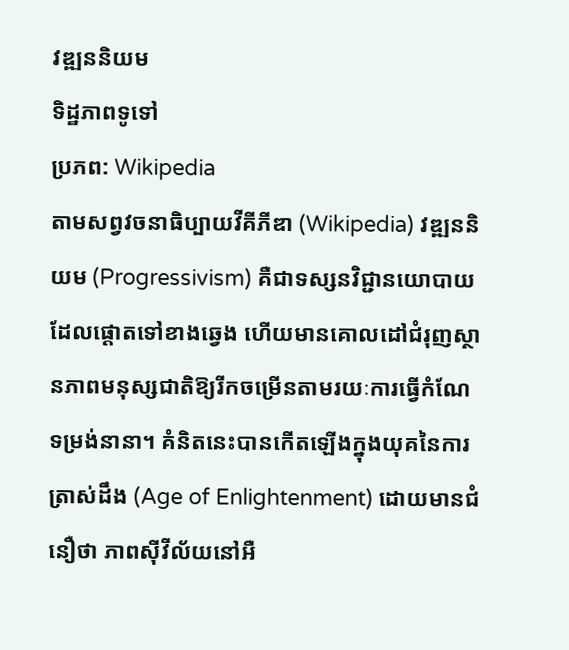វឌ្ឍននិយម
ទិដ្ឋភាពទូទៅ
ប្រភព: Wikipedia
តាមសព្វវចនាធិប្បាយវីគីភីឌា (Wikipedia) វឌ្ឍននិយម (Progressivism) គឺជាទស្សនវិជ្ជានយោបាយដែលផ្តោតទៅខាងឆ្វេង ហើយមានគោលដៅជំរុញស្ថានភាពមនុស្សជាតិឱ្យរីកចម្រើនតាមរយៈការធ្វើកំណែទម្រង់នានា។ គំនិតនេះបានកើតឡើងក្នុងយុគនៃការត្រាស់ដឹង (Age of Enlightenment) ដោយមានជំនឿថា ភាពស៊ីវីល័យនៅអឺ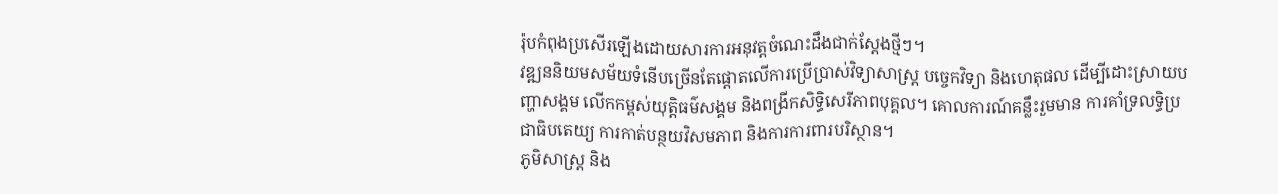រ៉ុបកំពុងប្រសើរឡើងដោយសារការអនុវត្តចំណេះដឹងជាក់ស្តែងថ្មីៗ។
វឌ្ឍននិយមសម័យទំនើបច្រើនតែផ្តោតលើការប្រើប្រាស់វិទ្យាសាស្ត្រ បច្ចេកវិទ្យា និងហេតុផល ដើម្បីដោះស្រាយបញ្ហាសង្គម លើកកម្ពស់យុត្តិធម៌សង្គម និងពង្រីកសិទ្ធិសេរីភាពបុគ្គល។ គោលការណ៍គន្លឹះរួមមាន ការគាំទ្រលទ្ធិប្រជាធិបតេយ្យ ការកាត់បន្ថយវិសមភាព និងការការពារបរិស្ថាន។
ភូមិសាស្ត្រ និង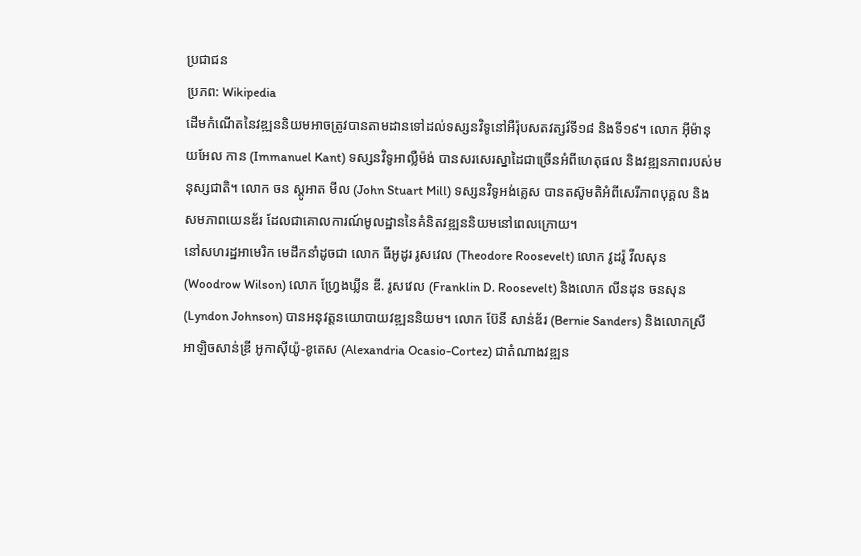ប្រជាជន
ប្រភព: Wikipedia
ដើមកំណើតនៃវឌ្ឍននិយមអាចត្រូវបានតាមដានទៅដល់ទស្សនវិទូនៅអឺរ៉ុបសតវត្សរ៍ទី១៨ និងទី១៩។ លោក អ៊ីម៉ានុយអែល កាន (Immanuel Kant) ទស្សនវិទូអាល្លឺម៉ង់ បានសរសេរស្នាដៃជាច្រើនអំពីហេតុផល និងវឌ្ឍនភាពរបស់មនុស្សជាតិ។ លោក ចន ស្តូអាត មីល (John Stuart Mill) ទស្សនវិទូអង់គ្លេស បានតស៊ូមតិអំពីសេរីភាពបុគ្គល និងសមភាពយេនឌ័រ ដែលជាគោលការណ៍មូលដ្ឋាននៃគំនិតវឌ្ឍននិយមនៅពេលក្រោយ។
នៅសហរដ្ឋអាមេរិក មេដឹកនាំដូចជា លោក ធីអូដូរ រូសវេល (Theodore Roosevelt) លោក វូដរ៉ូ វីលសុន (Woodrow Wilson) លោក ហ្វ្រែងឃ្លីន ឌី. រូសវេល (Franklin D. Roosevelt) និងលោក លីនដុន ចនសុន (Lyndon Johnson) បានអនុវត្តនយោបាយវឌ្ឍននិយម។ លោក ប៊ែនី សាន់ឌ័រ (Bernie Sanders) និងលោកស្រី អាឡិចសាន់ឌ្រី អូកាស៊ីយ៉ូ-ខូតេស (Alexandria Ocasio-Cortez) ជាតំណាងវឌ្ឍន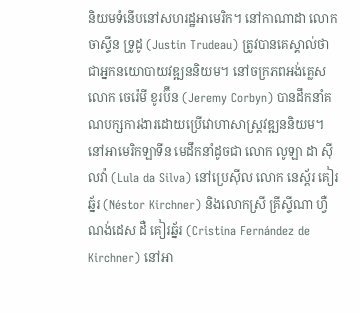និយមទំនើបនៅសហរដ្ឋអាមេរិក។ នៅកាណាដា លោក ចាស្ទីន ទ្រូដូ (Justin Trudeau) ត្រូវបានគេស្គាល់ថាជាអ្នកនយោបាយវឌ្ឍននិយម។ នៅចក្រភពអង់គ្លេស លោក ចេរ៉េមី ខូរប៊ីន (Jeremy Corbyn) បានដឹកនាំគណបក្សការងារដោយប្រើវោហាសាស្ត្រវឌ្ឍននិយម។ នៅអាមេរិកឡាទីន មេដឹកនាំដូចជា លោក លូឡា ដា ស៊ីលវ៉ា (Lula da Silva) នៅប្រេស៊ីល លោក នេស្ត័រ គៀរឆ្ន័រ (Néstor Kirchner) និងលោកស្រី គ្រីស្ទីណា ហ្វឺណង់ដេស ដឺ គៀរឆ្ន័រ (Cristina Fernández de Kirchner) នៅអា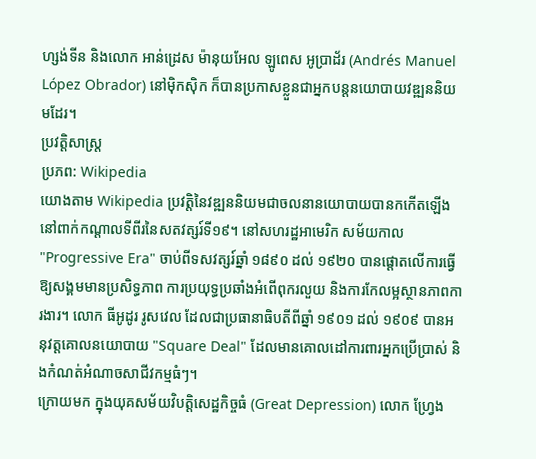ហ្សង់ទីន និងលោក អាន់ដ្រេស ម៉ានុយអែល ឡូពេស អូប្រាដ័រ (Andrés Manuel López Obrador) នៅម៉ិកស៊ិក ក៏បានប្រកាសខ្លួនជាអ្នកបន្តនយោបាយវឌ្ឍននិយមដែរ។
ប្រវត្តិសាស្ត្រ
ប្រភព: Wikipedia
យោងតាម Wikipedia ប្រវត្តិនៃវឌ្ឍននិយមជាចលនានយោបាយបានកកើតឡើងនៅពាក់កណ្តាលទីពីរនៃសតវត្សរ៍ទី១៩។ នៅសហរដ្ឋអាមេរិក សម័យកាល "Progressive Era" ចាប់ពីទសវត្សរ៍ឆ្នាំ ១៨៩០ ដល់ ១៩២០ បានផ្តោតលើការធ្វើឱ្យសង្គមមានប្រសិទ្ធភាព ការប្រយុទ្ធប្រឆាំងអំពើពុករលួយ និងការកែលម្អស្ថានភាពការងារ។ លោក ធីអូដូរ រូសវេល ដែលជាប្រធានាធិបតីពីឆ្នាំ ១៩០១ ដល់ ១៩០៩ បានអនុវត្តគោលនយោបាយ "Square Deal" ដែលមានគោលដៅការពារអ្នកប្រើប្រាស់ និងកំណត់អំណាចសាជីវកម្មធំៗ។
ក្រោយមក ក្នុងយុគសម័យវិបត្តិសេដ្ឋកិច្ចធំ (Great Depression) លោក ហ្វ្រែង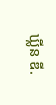ឃ្លីន ឌី.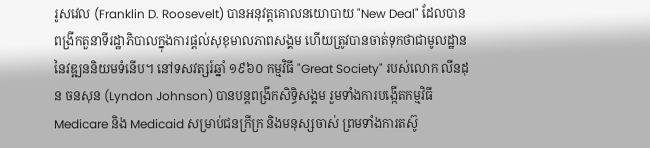រូសវេល (Franklin D. Roosevelt) បានអនុវត្តគោលនយោបាយ "New Deal" ដែលបានពង្រីកតួនាទីរដ្ឋាភិបាលក្នុងការផ្តល់សុខុមាលភាពសង្គម ហើយត្រូវបានចាត់ទុកថាជាមូលដ្ឋាននៃវឌ្ឍននិយមទំនើប។ នៅទសវត្សរ៍ឆ្នាំ ១៩៦០ កម្មវិធី "Great Society" របស់លោក លីនដុន ចនសុន (Lyndon Johnson) បានបន្តពង្រីកសិទ្ធិសង្គម រួមទាំងការបង្កើតកម្មវិធី Medicare និង Medicaid សម្រាប់ជនក្រីក្រ និងមនុស្សចាស់ ព្រមទាំងការតស៊ូ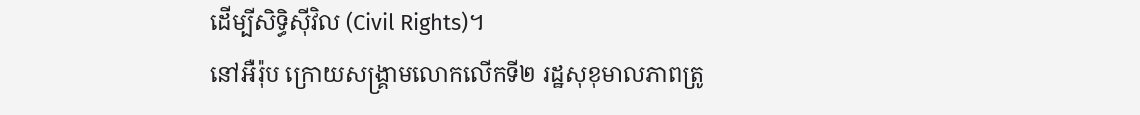ដើម្បីសិទ្ធិស៊ីវិល (Civil Rights)។
នៅអឺរ៉ុប ក្រោយសង្គ្រាមលោកលើកទី២ រដ្ឋសុខុមាលភាពត្រូ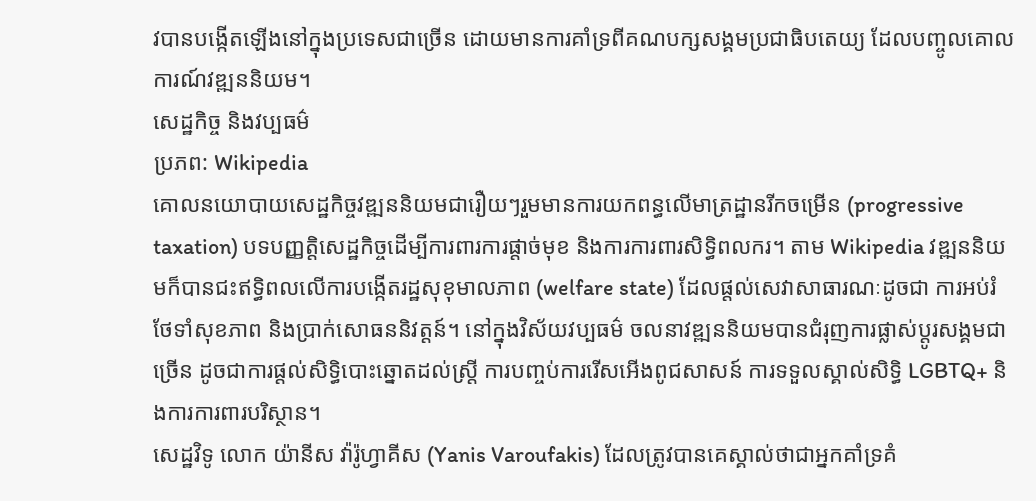វបានបង្កើតឡើងនៅក្នុងប្រទេសជាច្រើន ដោយមានការគាំទ្រពីគណបក្សសង្គមប្រជាធិបតេយ្យ ដែលបញ្ចូលគោលការណ៍វឌ្ឍននិយម។
សេដ្ឋកិច្ច និងវប្បធម៌
ប្រភព: Wikipedia
គោលនយោបាយសេដ្ឋកិច្ចវឌ្ឍននិយមជារឿយៗរួមមានការយកពន្ធលើមាត្រដ្ឋានរីកចម្រើន (progressive taxation) បទបញ្ញត្តិសេដ្ឋកិច្ចដើម្បីការពារការផ្តាច់មុខ និងការការពារសិទ្ធិពលករ។ តាម Wikipedia វឌ្ឍននិយមក៏បានជះឥទ្ធិពលលើការបង្កើតរដ្ឋសុខុមាលភាព (welfare state) ដែលផ្តល់សេវាសាធារណៈដូចជា ការអប់រំ ថែទាំសុខភាព និងប្រាក់សោធននិវត្តន៍។ នៅក្នុងវិស័យវប្បធម៌ ចលនាវឌ្ឍននិយមបានជំរុញការផ្លាស់ប្តូរសង្គមជាច្រើន ដូចជាការផ្តល់សិទ្ធិបោះឆ្នោតដល់ស្ត្រី ការបញ្ចប់ការរើសអើងពូជសាសន៍ ការទទួលស្គាល់សិទ្ធិ LGBTQ+ និងការការពារបរិស្ថាន។
សេដ្ឋវិទូ លោក យ៉ានីស វ៉ារ៉ូហ្វាគីស (Yanis Varoufakis) ដែលត្រូវបានគេស្គាល់ថាជាអ្នកគាំទ្រគំ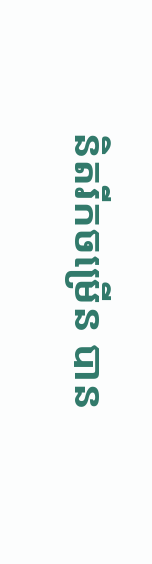និតរីកចម្រើន បាន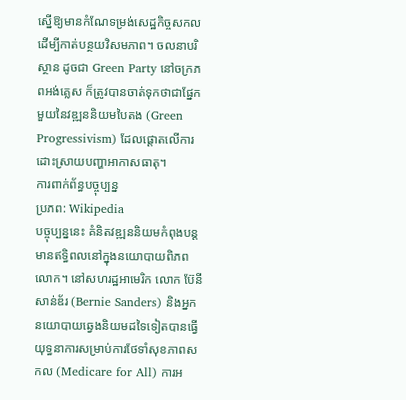ស្នើឱ្យមានកំណែទម្រង់សេដ្ឋកិច្ចសកល ដើម្បីកាត់បន្ថយវិសមភាព។ ចលនាបរិស្ថាន ដូចជា Green Party នៅចក្រភពអង់គ្លេស ក៏ត្រូវបានចាត់ទុកថាជាផ្នែកមួយនៃវឌ្ឍននិយមបៃតង (Green Progressivism) ដែលផ្តោតលើការដោះស្រាយបញ្ហាអាកាសធាតុ។
ការពាក់ព័ន្ធបច្ចុប្បន្ន
ប្រភព: Wikipedia
បច្ចុប្បន្ននេះ គំនិតវឌ្ឍននិយមកំពុងបន្តមានឥទ្ធិពលនៅក្នុងនយោបាយពិភពលោក។ នៅសហរដ្ឋអាមេរិក លោក ប៊ែនី សាន់ឌ័រ (Bernie Sanders) និងអ្នកនយោបាយឆ្វេងនិយមដទៃទៀតបានធ្វើយុទ្ធនាការសម្រាប់ការថែទាំសុខភាពសកល (Medicare for All) ការអ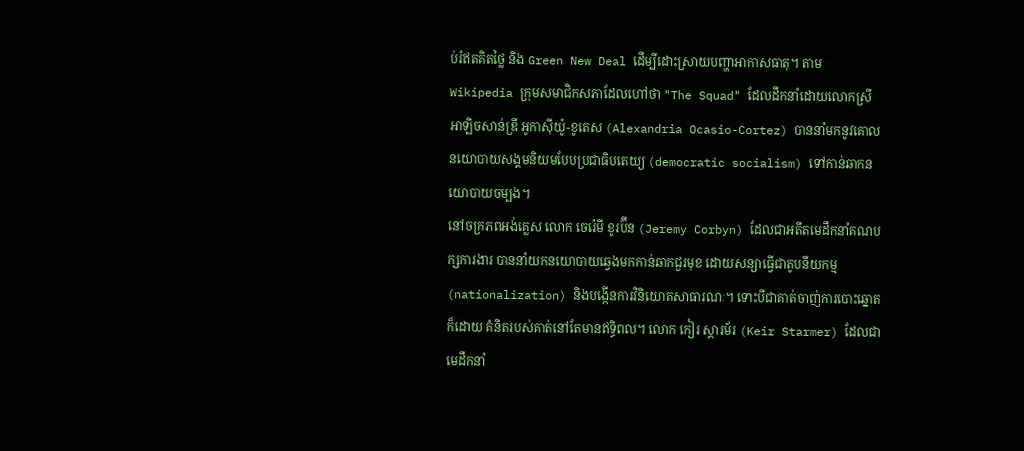ប់រំឥតគិតថ្លៃ និង Green New Deal ដើម្បីដោះស្រាយបញ្ហាអាកាសធាតុ។ តាម Wikipedia ក្រុមសមាជិកសភាដែលហៅថា "The Squad" ដែលដឹកនាំដោយលោកស្រី អាឡិចសាន់ឌ្រី អូកាស៊ីយ៉ូ-ខូតេស (Alexandria Ocasio-Cortez) បាននាំមកនូវគោលនយោបាយសង្គមនិយមបែបប្រជាធិបតេយ្យ (democratic socialism) ទៅកាន់ឆាកនយោបាយចម្បង។
នៅចក្រភពអង់គ្លេស លោក ចេរ៉េមី ខូរប៊ីន (Jeremy Corbyn) ដែលជាអតីតមេដឹកនាំគណបក្សការងារ បាននាំយកនយោបាយឆ្វេងមកកាន់ឆាកជួរមុខ ដោយសន្យាធ្វើជាតូបនីយកម្ម (nationalization) និងបង្កើនការវិនិយោគសាធារណៈ។ ទោះបីជាគាត់ចាញ់ការបោះឆ្នោតក៏ដោយ គំនិតរបស់គាត់នៅតែមានឥទ្ធិពល។ លោក កៀរ ស្តារម័រ (Keir Starmer) ដែលជាមេដឹកនាំ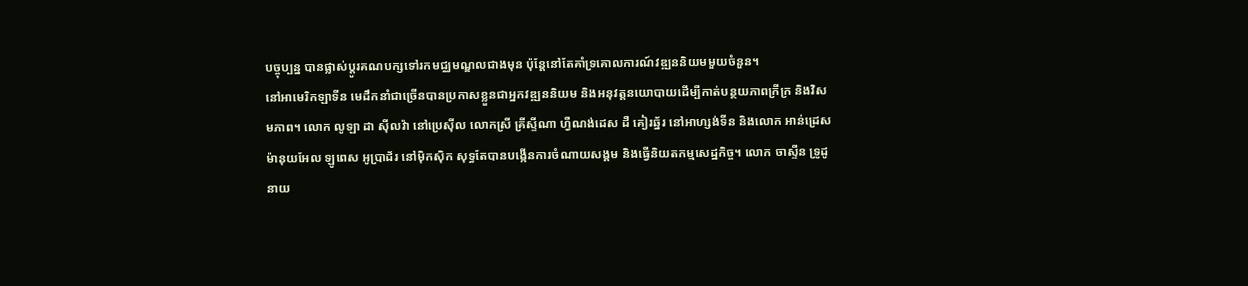បច្ចុប្បន្ន បានផ្លាស់ប្តូរគណបក្សទៅរកមជ្ឈមណ្ឌលជាងមុន ប៉ុន្តែនៅតែគាំទ្រគោលការណ៍វឌ្ឍននិយមមួយចំនួន។
នៅអាមេរិកឡាទីន មេដឹកនាំជាច្រើនបានប្រកាសខ្លួនជាអ្នកវឌ្ឍននិយម និងអនុវត្តនយោបាយដើម្បីកាត់បន្ថយភាពក្រីក្រ និងវិសមភាព។ លោក លូឡា ដា ស៊ីលវ៉ា នៅប្រេស៊ីល លោកស្រី គ្រីស្ទីណា ហ្វឺណង់ដេស ដឺ គៀរឆ្ន័រ នៅអាហ្សង់ទីន និងលោក អាន់ដ្រេស ម៉ានុយអែល ឡូពេស អូប្រាដ័រ នៅម៉ិកស៊ិក សុទ្ធតែបានបង្កើនការចំណាយសង្គម និងធ្វើនិយតកម្មសេដ្ឋកិច្ច។ លោក ចាស្ទីន ទ្រូដូ នាយ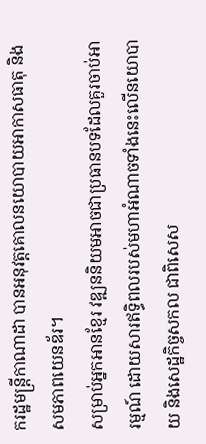ករដ្ឋមន្ត្រីកាណាដា បានអនុវត្តគោលនយោបាយអាកាសធាតុ និងសមភាពយេនឌ័រ។
សម្រាប់អ្នកអានខ្មែរ វឌ្ឍននិយមអាចជាប្រធានបទដែលគួរចាប់អារម្មណ៍ ដោយសារឥទ្ធិពលរបស់មហាអំណាចទាំងនេះលើនយោបាយ និងសេដ្ឋកិច្ចសកល ជាពិសេស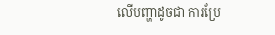លើបញ្ហាដូចជា ការប្រែ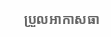ប្រួលអាកាសធា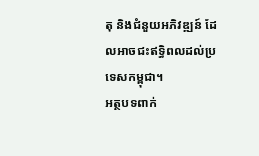តុ និងជំនួយអភិវឌ្ឍន៍ ដែលអាចជះឥទ្ធិពលដល់ប្រទេសកម្ពុជា។
អត្ថបទពាក់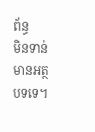ព័ន្ធ
មិនទាន់មានអត្ថបទទេ។